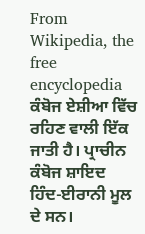From Wikipedia, the free encyclopedia
ਕੰਬੋਜ ਏਸ਼ੀਆ ਵਿੱਚ ਰਹਿਣ ਵਾਲੀ ਇੱਕ ਜਾਤੀ ਹੈ। ਪ੍ਰਾਚੀਨ ਕੰਬੋਜ ਸ਼ਾਇਦ ਹਿੰਦ-ਈਰਾਨੀ ਮੂਲ ਦੇ ਸਨ।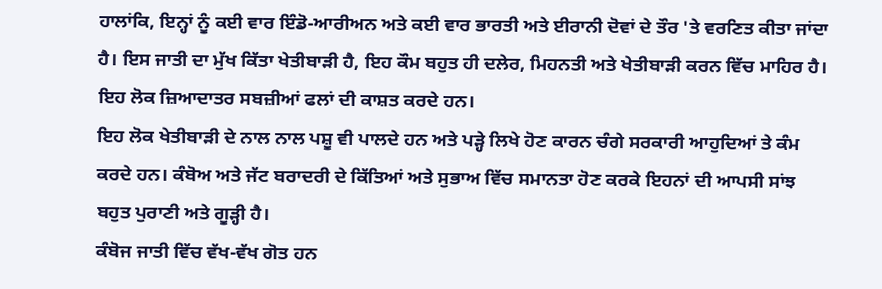ਹਾਲਾਂਕਿ, ਇਨ੍ਹਾਂ ਨੂੰ ਕਈ ਵਾਰ ਇੰਡੋ-ਆਰੀਅਨ ਅਤੇ ਕਈ ਵਾਰ ਭਾਰਤੀ ਅਤੇ ਈਰਾਨੀ ਦੋਵਾਂ ਦੇ ਤੌਰ 'ਤੇ ਵਰਣਿਤ ਕੀਤਾ ਜਾਂਦਾ ਹੈ। ਇਸ ਜਾਤੀ ਦਾ ਮੁੱਖ ਕਿੱਤਾ ਖੇਤੀਬਾੜੀ ਹੈ, ਇਹ ਕੌਮ ਬਹੁਤ ਹੀ ਦਲੇਰ, ਮਿਹਨਤੀ ਅਤੇ ਖੇਤੀਬਾੜੀ ਕਰਨ ਵਿੱਚ ਮਾਹਿਰ ਹੈ। ਇਹ ਲੋਕ ਜ਼ਿਆਦਾਤਰ ਸਬਜ਼ੀਆਂ ਫਲਾਂ ਦੀ ਕਾਸ਼ਤ ਕਰਦੇ ਹਨ।
ਇਹ ਲੋਕ ਖੇਤੀਬਾੜੀ ਦੇ ਨਾਲ ਨਾਲ ਪਸ਼ੂ ਵੀ ਪਾਲਦੇ ਹਨ ਅਤੇ ਪੜ੍ਹੇ ਲਿਖੇ ਹੋਣ ਕਾਰਨ ਚੰਗੇ ਸਰਕਾਰੀ ਆਹੁਦਿਆਂ ਤੇ ਕੰਮ ਕਰਦੇ ਹਨ। ਕੰਬੋਅ ਅਤੇ ਜੱਟ ਬਰਾਦਰੀ ਦੇ ਕਿੱਤਿਆਂ ਅਤੇ ਸੁਭਾਅ ਵਿੱਚ ਸਮਾਨਤਾ ਹੋਣ ਕਰਕੇ ਇਹਨਾਂ ਦੀ ਆਪਸੀ ਸਾਂਝ ਬਹੁਤ ਪੁਰਾਣੀ ਅਤੇ ਗੂੜ੍ਹੀ ਹੈ।
ਕੰਬੋਜ ਜਾਤੀ ਵਿੱਚ ਵੱਖ-ਵੱਖ ਗੋਤ ਹਨ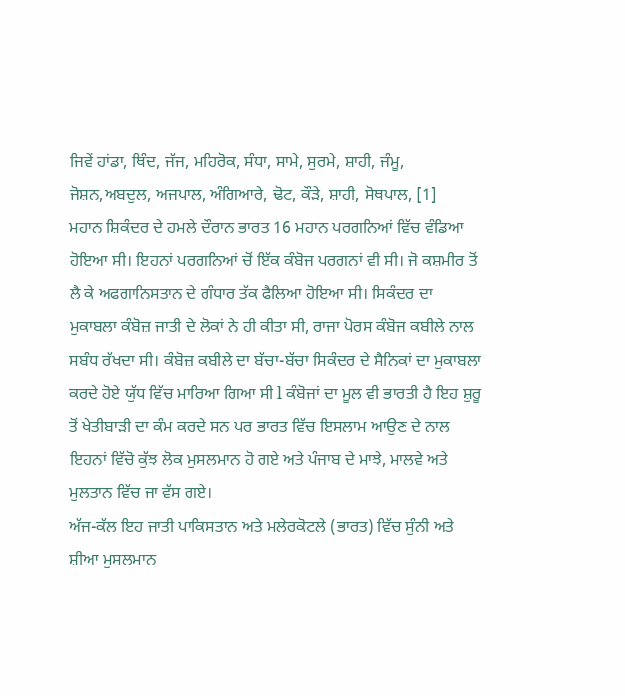ਜਿਵੇਂ ਹਾਂਡਾ, ਥਿੰਦ, ਜੱਜ, ਮਹਿਰੋਕ, ਸੰਧਾ, ਸਾਮੇ, ਸੁਰਮੇ, ਸ਼ਾਹੀ, ਜੰਮੂ, ਜੋਸ਼ਨ,ਅਬਦੁਲ, ਅਜਪਾਲ, ਅੰਗਿਆਰੇ, ਢੋਟ, ਕੌੜੇ, ਸ਼ਾਹੀ, ਸੋਥਪਾਲ, [1]
ਮਹਾਨ ਸ਼ਿਕੰਦਰ ਦੇ ਹਮਲੇ ਦੌਰਾਨ ਭਾਰਤ 16 ਮਹਾਨ ਪਰਗਨਿਆਂ ਵਿੱਚ ਵੰਡਿਆ ਹੋਇਆ ਸੀ। ਇਹਨਾਂ ਪਰਗਨਿਆਂ ਚੋਂ ਇੱਕ ਕੰਬੋਜ ਪਰਗਨਾਂ ਵੀ ਸੀ। ਜੋ ਕਸ਼ਮੀਰ ਤੋਂ ਲੈ ਕੇ ਅਫਗਾਨਿਸਤਾਨ ਦੇ ਗੰਧਾਰ ਤੱਕ ਫੈਲਿਆ ਹੋਇਆ ਸੀ। ਸਿਕੰਦਰ ਦਾ ਮੁਕਾਬਲਾ ਕੰਬੋਜ਼ ਜਾਤੀ ਦੇ ਲੋਕਾਂ ਨੇ ਹੀ ਕੀਤਾ ਸੀ, ਰਾਜਾ ਪੋਰਸ ਕੰਬੋਜ ਕਬੀਲੇ ਨਾਲ ਸਬੰਧ ਰੱਖਦਾ ਸੀ। ਕੰਬੋਜ਼ ਕਬੀਲੇ ਦਾ ਬੱਚਾ-ਬੱਚਾ ਸਿਕੰਦਰ ਦੇ ਸੈਨਿਕਾਂ ਦਾ ਮੁਕਾਬਲਾ ਕਰਦੇ ਹੋਏ ਯੁੱਧ ਵਿੱਚ ਮਾਰਿਆ ਗਿਆ ਸੀ l ਕੰਬੋਜਾਂ ਦਾ ਮੂਲ ਵੀ ਭਾਰਤੀ ਹੈ ਇਹ ਸ਼ੁਰੂ ਤੋਂ ਖੇਤੀਬਾੜੀ ਦਾ ਕੰਮ ਕਰਦੇ ਸਨ ਪਰ ਭਾਰਤ ਵਿੱਚ ਇਸਲਾਮ ਆਉਣ ਦੇ ਨਾਲ ਇਹਨਾਂ ਵਿੱਚੋ ਕੁੱਝ ਲੋਕ ਮੁਸਲਮਾਨ ਹੋ ਗਏ ਅਤੇ ਪੰਜਾਬ ਦੇ ਮਾਝੇ, ਮਾਲਵੇ ਅਤੇ ਮੁਲਤਾਨ ਵਿੱਚ ਜਾ ਵੱਸ ਗਏ।
ਅੱਜ-ਕੱਲ ਇਹ ਜਾਤੀ ਪਾਕਿਸਤਾਨ ਅਤੇ ਮਲੇਰਕੋਟਲੇ (ਭਾਰਤ) ਵਿੱਚ ਸੁੰਨੀ ਅਤੇ ਸ਼ੀਆ ਮੁਸਲਮਾਨ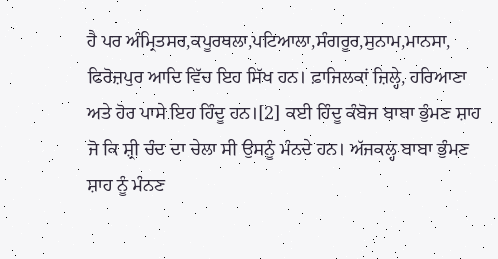ਹੈ ਪਰ ਅੰਮ੍ਰਿਤਸਰ,ਕਪੂਰਥਲਾ,ਪਟਿਆਲਾ,ਸੰਗਰੂਰ,ਸੁਨਾਮ,ਮਾਨਸਾ, ਫਿਰੋਜ਼ਪੁਰ ਆਦਿ ਵਿੱਚ ਇਹ ਸਿੱਖ ਹਨ। ਫ਼ਾਜਿਲਕਾਂ ਜ਼ਿਲ੍ਹੇ, ਹਰਿਆਣਾ ਅਤੇ ਹੋਰ ਪਾਸੇ ਇਹ ਹਿੰਦੂ ਹਨ।[2] ਕਈ ਹਿੰਦੂ ਕੰਬੋਜ ਬਾਬਾ ਭੁੰਮਣ ਸ਼ਾਹ ਜੋ ਕਿ ਸ਼੍ਰੀ ਚੰਦ ਦਾ ਚੇਲਾ ਸੀ ਉਸਨੂੰ ਮੰਨਦੇ ਹਨ। ਅੱਜਕਲ੍ਹ ਬਾਬਾ ਭੁੰਮਣ ਸ਼ਾਹ ਨੂੰ ਮੰਨਣ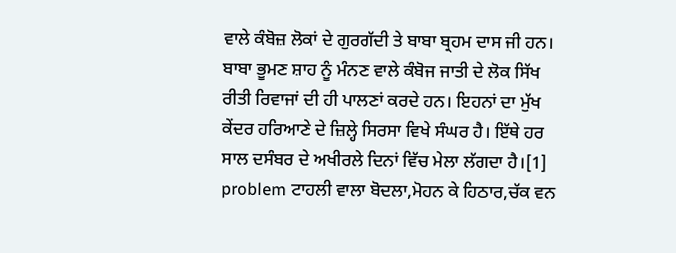ਵਾਲੇ ਕੰਬੋਜ਼ ਲੋਕਾਂ ਦੇ ਗੁਰਗੱਦੀ ਤੇ ਬਾਬਾ ਬ੍ਰਹਮ ਦਾਸ ਜੀ ਹਨ। ਬਾਬਾ ਭੂਮਣ ਸ਼ਾਹ ਨੂੰ ਮੰਨਣ ਵਾਲੇ ਕੰਬੋਜ ਜਾਤੀ ਦੇ ਲੋਕ ਸਿੱਖ ਰੀਤੀ ਰਿਵਾਜਾਂ ਦੀ ਹੀ ਪਾਲਣਾਂ ਕਰਦੇ ਹਨ। ਇਹਨਾਂ ਦਾ ਮੁੱਖ ਕੇਂਦਰ ਹਰਿਆਣੇ ਦੇ ਜ਼ਿਲ੍ਹੇ ਸਿਰਸਾ ਵਿਖੇ ਸੰਘਰ ਹੈ। ਇੱਥੇ ਹਰ ਸਾਲ ਦਸੰਬਰ ਦੇ ਅਖੀਰਲੇ ਦਿਨਾਂ ਵਿੱਚ ਮੇਲਾ ਲੱਗਦਾ ਹੈ।[1] problem ਟਾਹਲੀ ਵਾਲਾ ਬੋਦਲਾ,ਮੋਹਨ ਕੇ ਹਿਠਾਰ,ਚੱਕ ਵਨ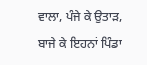ਵਾਲਾ, ਪੰਜੇ ਕੇ ਉਤਾੜ, ਬਾਜੇ ਕੇ ਇਹਨਾਂ ਪਿੰਡਾ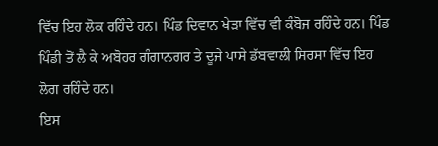ਵਿੱਚ ਇਹ ਲੋਕ ਰਹਿੰਦੇ ਹਨ। ਪਿੰਡ ਦਿਵਾਨ ਖੇੜਾ ਵਿੱਚ ਵੀ ਕੰਬੋਜ ਰਹਿੰਦੇ ਹਨ। ਪਿੰਡ ਪਿੰਡੀ ਤੋਂ ਲੈ ਕੇ ਅਬੋਹਰ ਗੰਗਾਨਗਰ ਤੇ ਦੂਜੇ ਪਾਸੇ ਡੱਬਵਾਲੀ ਸਿਰਸਾ ਵਿੱਚ ਇਹ ਲੋਗ ਰਹਿੰਦੇ ਹਨ।
ਇਸ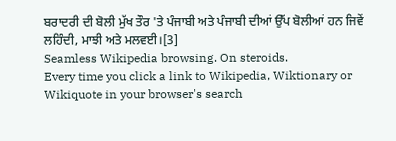ਬਰਾਦਰੀ ਦੀ ਬੋਲੀ ਮੁੱਖ ਤੌਰ 'ਤੇ ਪੰਜਾਬੀ ਅਤੇ ਪੰਜਾਬੀ ਦੀਆਂ ਉੱਪ ਬੋਲੀਆਂ ਹਨ ਜਿਵੇਂ ਲਹਿੰਦੀ, ਮਾਝੀ ਅਤੇ ਮਲਵਈ।[3]
Seamless Wikipedia browsing. On steroids.
Every time you click a link to Wikipedia, Wiktionary or Wikiquote in your browser's search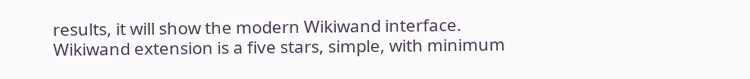results, it will show the modern Wikiwand interface.
Wikiwand extension is a five stars, simple, with minimum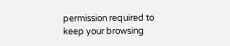permission required to keep your browsing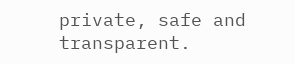private, safe and transparent.